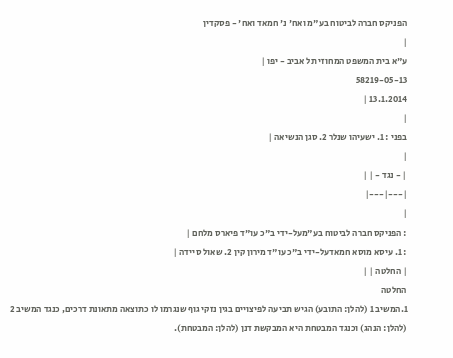הפניקס חברה לביטוח בע"מ ואח' נ' חמאד ואח' - פסקדין
|
ע"א בית המשפט המחוזי תל אביב - יפו |
58219-05-13
13.1.2014 |
|
בפני : 1. ישעיהו שנלר 2. סגן הנשיאה |
|
| - נגד - | |
|---|---|
|
: הפניקס חברה לביטוח בע"מעל-ידי ב"כ עו"ד פיארס מלחם |
: 1. עיסא מוסא חמאדעל-ידי ב"כ עו"ד מירון קין 2. שאול סיידה |
| החלטה | |
החלטה
1.המשיב 1 (להלן: התובע) הגיש תביעה לפיצויים בגין נזקי גוף שנגרמו לו כתוצאה מתאונת דרכים, כנגד המשיב 2 (להלן: הנהג) וכנגד המבטחת היא המבקשת דנן (להלן: המבטחת).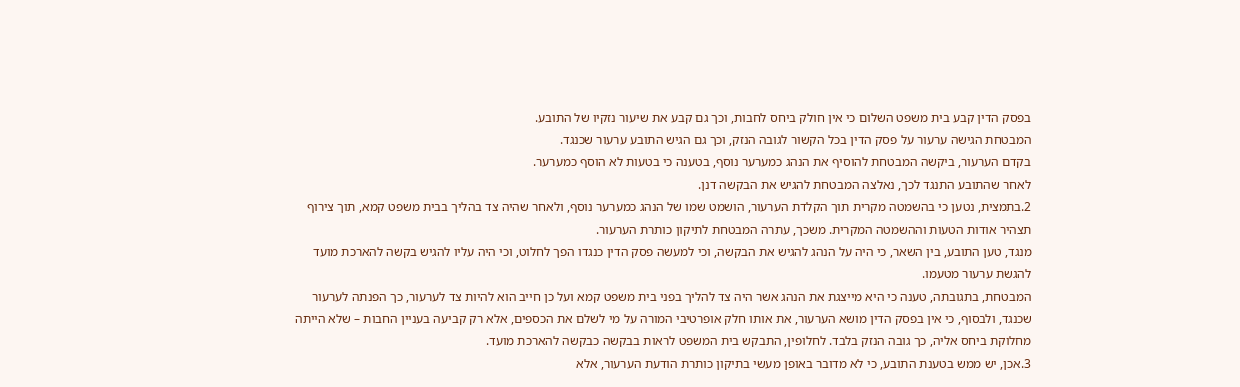בפסק הדין קבע בית משפט השלום כי אין חולק ביחס לחבות, וכך גם קבע את שיעור נזקיו של התובע.
המבטחת הגישה ערעור על פסק הדין בכל הקשור לגובה הנזק, וכך גם הגיש התובע ערעור שכנגד.
בקדם הערעור, ביקשה המבטחת להוסיף את הנהג כמערער נוסף, בטענה כי בטעות לא הוסף כמערער.
לאחר שהתובע התנגד לכך, נאלצה המבטחת להגיש את הבקשה דנן.
2.בתמצית, נטען כי בהשמטה מקרית תוך הקלדת הערעור, הושמט שמו של הנהג כמערער נוסף, ולאחר שהיה צד בהליך בבית משפט קמא, תוך צירוף תצהיר אודות הטעות וההשמטה המקרית. משכך, עתרה המבטחת לתיקון כותרת הערעור.
מנגד, טען התובע, בין השאר, כי היה על הנהג להגיש את הבקשה, וכי למעשה פסק הדין כנגדו הפך לחלוט, וכי היה עליו להגיש בקשה להארכת מועד להגשת ערעור מטעמו.
המבטחת, בתגובתה, טענה כי היא מייצגת את הנהג אשר היה צד להליך בפני בית משפט קמא ועל כן חייב הוא להיות צד לערעור, כך הפנתה לערעור שכנגד, ולבסוף, כי אין בפסק הדין מושא הערעור, את אותו חלק אופרטיבי המורה על מי לשלם את הכספים, אלא רק קביעה בעניין החבות – שלא הייתה מחלוקת ביחס אליה, כך גובה הנזק בלבד. לחלופין, התבקש בית המשפט לראות בבקשה כבקשה להארכת מועד.
3.אכן, יש ממש בטענת התובע, כי לא מדובר באופן מעשי בתיקון כותרת הודעת הערעור, אלא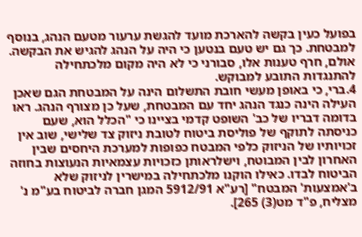בפועל כעין בקשה להארכת מועד להגשת ערעור מטעם הנהג, בנוסף למבטחת. כך גם יש טעם בנטען כי היה על הנהג להגיש את הבקשה.
אולם, חרף טענות אלו, סבורני כי לא היה מקום מלכתחילה להתנגדות התובע למבוקש.
4.ברי, כי באופן מעשי חובת התשלום הינה על המבטחת הגם שאכן העילה הינה כנגד הנהג יחד עם המבטחת, שעל כן מצורף הנהג. ראו בדומה דבריו של כב' השופט קדמי בציינו כי "הכלל הוא, שעם כניסתה לתוקף של פוליסת ביטוח לטובת ניזוק צד שלישי, שוב אין זכויותיו של הניזוק כלפי המבטח כפופות למערכת היחסים שבין האחרון לבין המבוטח, וישלראותן כזכויות עצמאיות הנעוצות בחוזה הביטוח לבדו. כאילו הוקנו מלכתחילה במישרין לניזוק שלא ב'אמצעות' המבטח" [רע"א 5912/91 המגן חברה לביטוח בע"מ נ' מצליח, פ"ד מט(3) 265].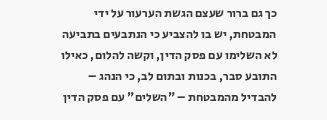כך גם ברור שעצם הגשת הערעור על ידי המבטחת, יש בו להצביע כי הנתבעים בתביעה לא השלימו עם פסק הדין, וקשה להלום, כאילו התובע סבר, בכנות ובתום לב, כי הנהג – להבדיל מהמבטחת – "השלים" עם פסק הדין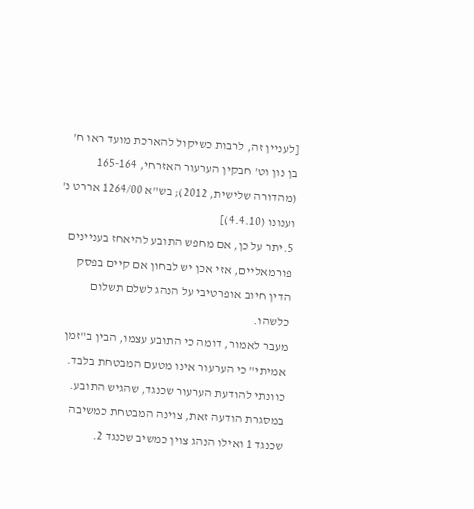[לעניין זה, לרבות כשיקול להארכת מועד ראו ח' בן נון וט' חבקין הערעור האזרחי, 165-164 (מהדורה שלישית, 2012); בש"א 1264/00 אררט נ' וענונו (4.4.10)]
5.יתר על כן, אם מחפש התובע להיאחז בעניינים פורמאליים, אזי אכן יש לבחון אם קיים בפסק הדין חיוב אופרטיבי על הנהג לשלם תשלום כלשהו.
מעבר לאמור, דומה כי התובע עצמו, הבין ב"זמן אמיתי" כי הערעור אינו מטעם המבטחת בלבד. כוונתי להודעת הערעור שכנגד, שהגיש התובע. במסגרת הודעה זאת, צוינה המבטחת כמשיבה שכנגד 1 ואילו הנהג צוין כמשיב שכנגד 2.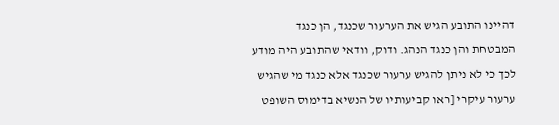דהיינו התובע הגיש את הערעור שכנגד, הן כנגד המבטחת והן כנגד הנהג. ודוק, וודאי שהתובע היה מודע לכך כי לא ניתן להגיש ערעור שכנגד אלא כנגד מי שהגיש ערעור עיקרי [ראו קביעותיו של הנשיא בדימוס השופט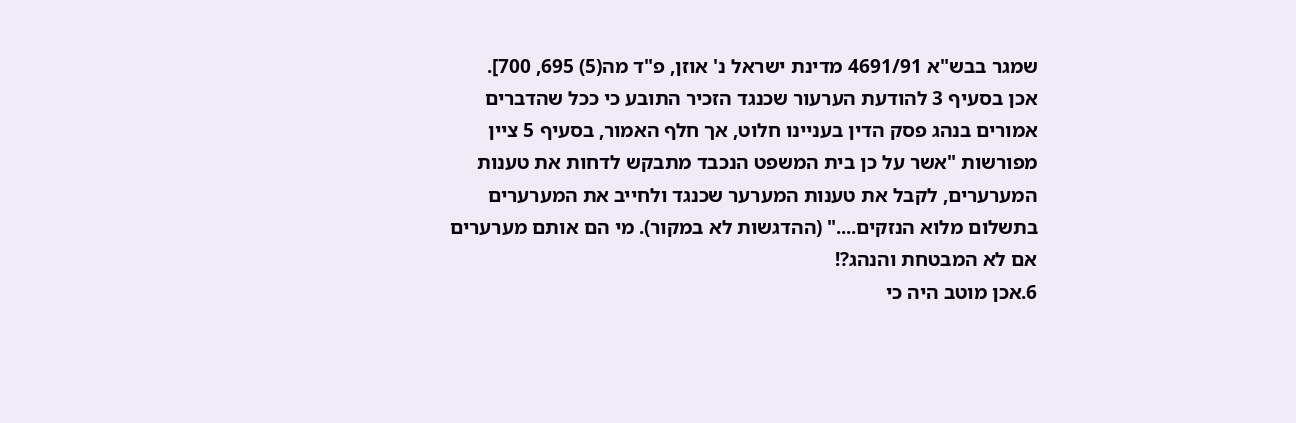שמגר בבש"א 4691/91 מדינת ישראל נ' אוזן, פ"ד מה(5) 695, 700].
אכן בסעיף 3 להודעת הערעור שכנגד הזכיר התובע כי ככל שהדברים אמורים בנהג פסק הדין בעניינו חלוט, אך חלף האמור, בסעיף 5 ציין מפורשות "אשר על כן בית המשפט הנכבד מתבקש לדחות את טענות המערערים, לקבל את טענות המערער שכנגד ולחייב את המערערים בתשלום מלוא הנזקים...." (ההדגשות לא במקור). מי הם אותם מערערים אם לא המבטחת והנהג?!
6.אכן מוטב היה כי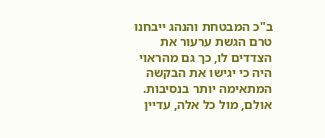ב"כ המבטחת והנהג ייבחנו טרם הגשת ערעור את הצדדים לו, כך גם מהראוי היה כי יגישו את הבקשה המתאימה יותר בנסיבות. אולם, מול כל אלה, עדיין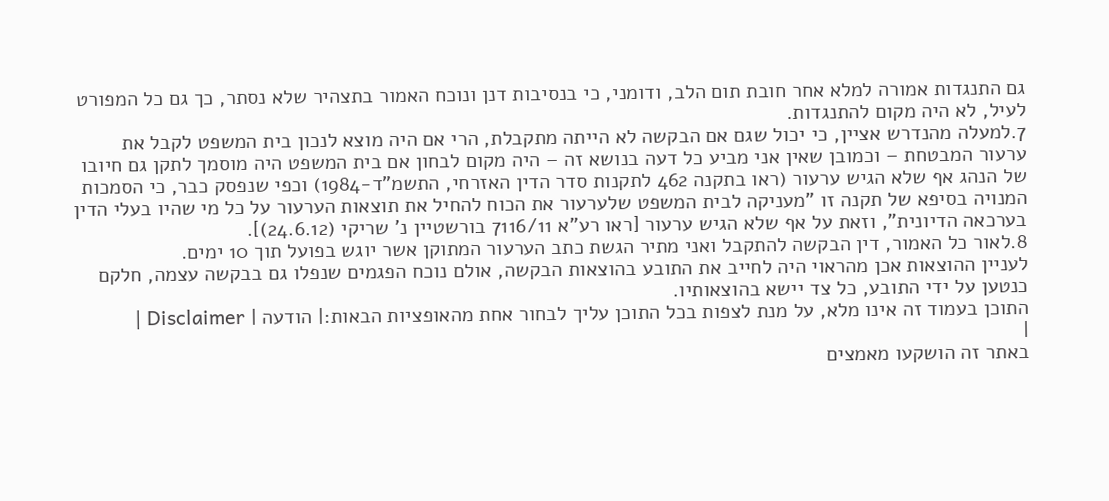גם התנגדות אמורה למלא אחר חובת תום הלב, ודומני, כי בנסיבות דנן ונוכח האמור בתצהיר שלא נסתר, כך גם כל המפורט לעיל, לא היה מקום להתנגדות.
7.למעלה מהנדרש אציין, כי יכול שגם אם הבקשה לא הייתה מתקבלת, הרי אם היה מוצא לנכון בית המשפט לקבל את ערעור המבטחת – וכמובן שאין אני מביע כל דעה בנושא זה – היה מקום לבחון אם בית המשפט היה מוסמך לתקן גם חיובו של הנהג אף שלא הגיש ערעור (ראו בתקנה 462 לתקנות סדר הדין האזרחי, התשמ"ד-1984) וכפי שנפסק כבר, כי הסמכות המנויה בסיפא של תקנה זו "מעניקה לבית המשפט שלערעור את הכוח להחיל את תוצאות הערעור על כל מי שהיו בעלי הדין בערכאה הדיונית", וזאת על אף שלא הגיש ערעור [ראו רע"א 7116/11 בורשטיין נ' שריקי (24.6.12)].
8.לאור כל האמור, דין הבקשה להתקבל ואני מתיר הגשת כתב הערעור המתוקן אשר יוגש בפועל תוך 10 ימים.
לעניין ההוצאות אכן מהראוי היה לחייב את התובע בהוצאות הבקשה, אולם נוכח הפגמים שנפלו גם בבקשה עצמה, חלקם כנטען על ידי התובע, כל צד יישא בהוצאותיו.
התוכן בעמוד זה אינו מלא, על מנת לצפות בכל התוכן עליך לבחור אחת מהאופציות הבאות:| הודעה | Disclaimer |
|
באתר זה הושקעו מאמצים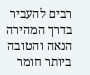רבים להעביר בדרך המהירה הנאה והטובה ביותר חומר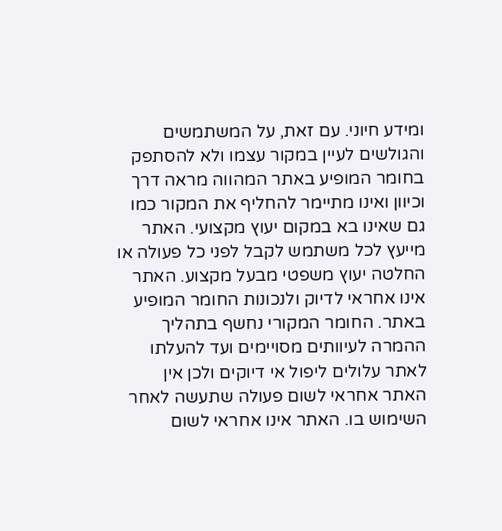ומידע חיוני. עם זאת, על המשתמשים והגולשים לעיין במקור עצמו ולא להסתפק בחומר המופיע באתר המהווה מראה דרך וכיוון ואינו מתיימר להחליף את המקור כמו גם שאינו בא במקום יעוץ מקצועי. האתר מייעץ לכל משתמש לקבל לפני כל פעולה או החלטה יעוץ משפטי מבעל מקצוע. האתר אינו אחראי לדיוק ולנכונות החומר המופיע באתר. החומר המקורי נחשף בתהליך ההמרה לעיוותים מסויימים ועד להעלתו לאתר עלולים ליפול אי דיוקים ולכן אין האתר אחראי לשום פעולה שתעשה לאחר השימוש בו. האתר אינו אחראי לשום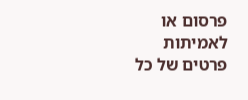פרסום או לאמיתות פרטים של כל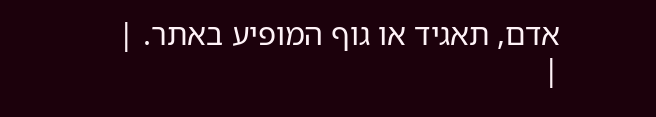אדם, תאגיד או גוף המופיע באתר. |
|